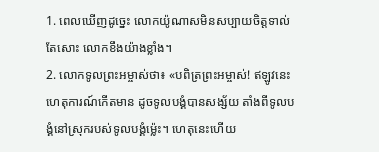1. ពេលឃើញដូច្នេះ លោកយ៉ូណាសមិនសប្បាយចិត្តទាល់តែសោះ លោកខឹងយ៉ាងខ្លាំង។
2. លោកទូលព្រះអម្ចាស់ថា៖ «បពិត្រព្រះអម្ចាស់! ឥឡូវនេះ ហេតុការណ៍កើតមាន ដូចទូលបង្គំបានសង្ស័យ តាំងពីទូលបង្គំនៅស្រុករបស់ទូលបង្គំម៉្លេះ។ ហេតុនេះហើយ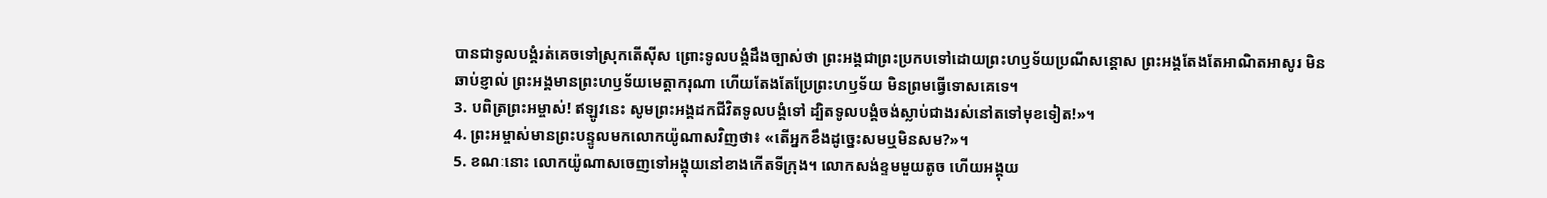បានជាទូលបង្គំរត់គេចទៅស្រុកតើស៊ីស ព្រោះទូលបង្គំដឹងច្បាស់ថា ព្រះអង្គជាព្រះប្រកបទៅដោយព្រះហឫទ័យប្រណីសន្ដោស ព្រះអង្គតែងតែអាណិតអាសូរ មិនឆាប់ខ្ញាល់ ព្រះអង្គមានព្រះហឫទ័យមេត្តាករុណា ហើយតែងតែប្រែព្រះហឫទ័យ មិនព្រមធ្វើទោសគេទេ។
3. បពិត្រព្រះអម្ចាស់! ឥឡូវនេះ សូមព្រះអង្គដកជីវិតទូលបង្គំទៅ ដ្បិតទូលបង្គំចង់ស្លាប់ជាងរស់នៅតទៅមុខទៀត!»។
4. ព្រះអម្ចាស់មានព្រះបន្ទូលមកលោកយ៉ូណាសវិញថា៖ «តើអ្នកខឹងដូច្នេះសមឬមិនសម?»។
5. ខណៈនោះ លោកយ៉ូណាសចេញទៅអង្គុយនៅខាងកើតទីក្រុង។ លោកសង់ខ្ទមមួយតូច ហើយអង្គុយ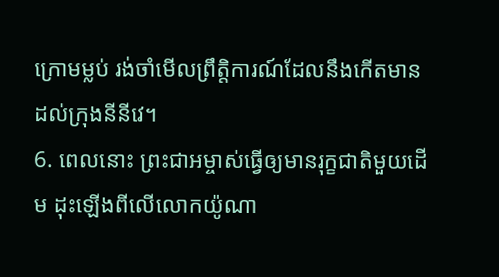ក្រោមម្លប់ រង់ចាំមើលព្រឹត្តិការណ៍ដែលនឹងកើតមានដល់ក្រុងនីនីវេ។
6. ពេលនោះ ព្រះជាអម្ចាស់ធ្វើឲ្យមានរុក្ខជាតិមួយដើម ដុះឡើងពីលើលោកយ៉ូណា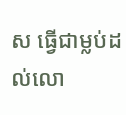ស ធ្វើជាម្លប់ដល់លោ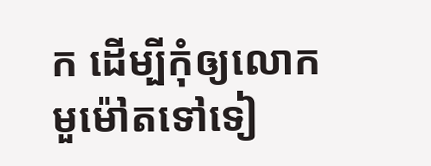ក ដើម្បីកុំឲ្យលោកមួម៉ៅតទៅទៀ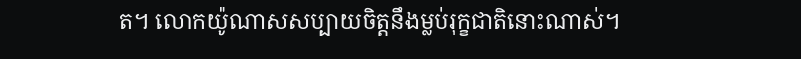ត។ លោកយ៉ូណាសសប្បាយចិត្តនឹងម្លប់រុក្ខជាតិនោះណាស់។